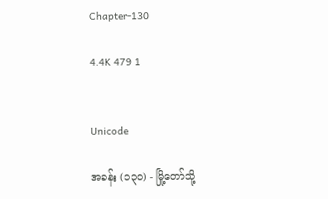Chapter-130

4.4K 479 1


Unicode

အခန်း (၁၃၀) - မြို့တော်သို့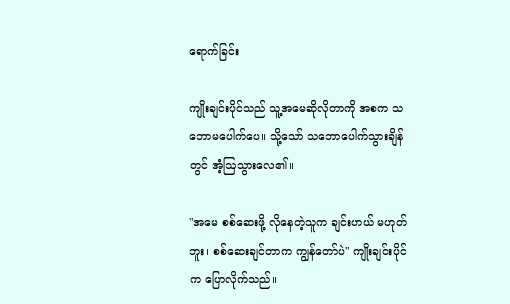ရောက်ခြင်း

ကျိုးချင်းပိုင်သည် သူ့အမေဆိုလိုတာကို အစက သဘောမပေါက်ပေ။ သို့သော် သဘောပေါက်သွားချိန်တွင် အံ့ဩသွားလေ၏။

"အမေ စစ်ဆေးဖို့ လိုနေတဲ့သူက ချင်းဟယ် မဟုတ်ဘူး၊ စစ်ဆေးချင်တာက ကျွန်တော်ပဲ" ကျိုးချင်းပိုင်က ပြောလိုက်သည်။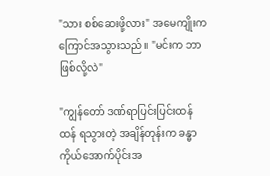"သား စစ်ဆေးဖို့လား" အမေကျိုးက ကြောင်အသွားသည်။ "မင်းက ဘာဖြစ်လို့လဲ"

"ကျွန်တော် ဒဏ်ရာပြင်းပြင်းထန်ထန် ရသွားတဲ့ အချိန်တုန်းက ခန္ဓာကိုယ်အောက်ပိုင်းအ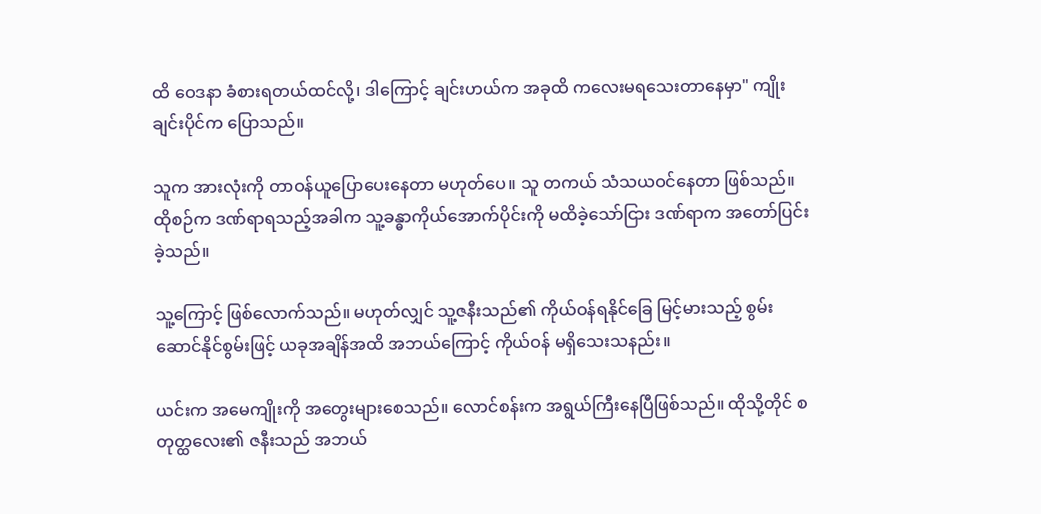ထိ ဝေဒနာ ခံစားရတယ်ထင်လို့၊ ဒါကြောင့် ချင်းဟယ်က အခုထိ ကလေးမရသေးတာနေမှာ" ကျိုးချင်းပိုင်က ပြောသည်။

သူက အားလုံးကို တာဝန်ယူပြောပေးနေတာ မဟုတ်ပေ။ သူ တကယ် သံသယဝင်နေတာ ဖြစ်သည်။ ထိုစဉ်က ဒဏ်ရာရသည့်အခါက သူ့ခန္ဓာကိုယ်အောက်ပိုင်းကို မထိခဲ့သော်ငြား ဒဏ်ရာက အတော်ပြင်းခဲ့သည်။

သူ့ကြောင့် ဖြစ်လောက်သည်။ မဟုတ်လျှင် သူ့ဇနီးသည်၏ ကိုယ်ဝန်ရနိုင်ခြေ မြင့်မားသည့် စွမ်းဆောင်နိုင်စွမ်းဖြင့် ယခုအချိန်အထိ အဘယ်ကြောင့် ကိုယ်ဝန် မရှိသေးသနည်း။

ယင်းက အမေကျိုးကို အတွေးများစေသည်။ လောင်စန်းက အရွယ်ကြီးနေပြီဖြစ်သည်။ ထိုသို့တိုင် စတုတ္ထလေး၏ ဇနီးသည် အဘယ်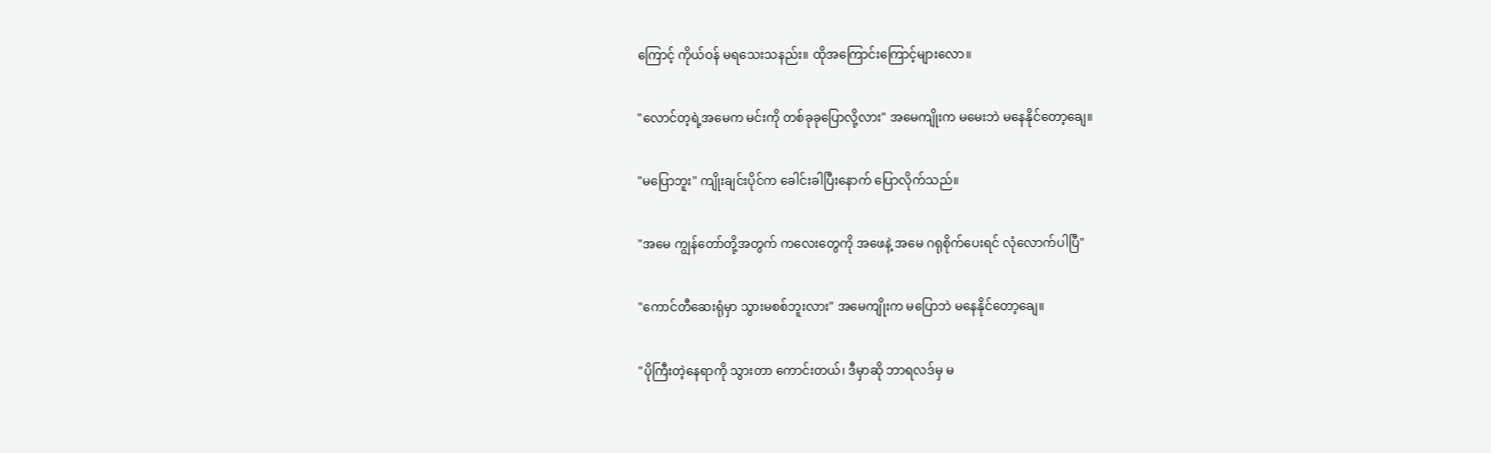ကြောင့် ကိုယ်ဝန် မရသေးသနည်း။ ထိုအကြောင်းကြောင့်များလော။

"လောင်တ့ရဲ့အမေက မင်းကို တစ်ခုခုပြောလို့လား" အမေကျိုးက မမေးဘဲ မနေနိုင်တော့ချေ။

"မပြောဘူး" ကျိုးချင်းပိုင်က ခေါင်းခါပြီးနောက် ပြောလိုက်သည်။

"အမေ ကျွန်တော်တို့အတွက် ကလေးတွေကို အဖေနဲ့ အမေ ဂရုစိုက်ပေးရင် လုံလောက်ပါပြီ"

"ကောင်တီဆေးရုံမှာ သွားမစစ်ဘူးလား" အမေကျိုးက မပြောဘဲ မနေနိုင်တော့ချေ။

"ပိုကြီးတဲ့နေရာကို သွားတာ ကောင်းတယ်၊ ဒီမှာဆို ဘာရလဒ်မှ မ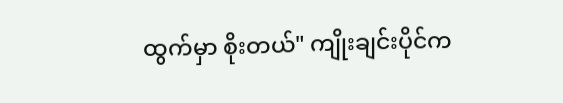ထွက်မှာ စိုးတယ်" ကျိုးချင်းပိုင်က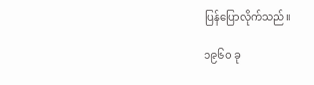ပြန်ပြောလိုက်သည်။

၁၉၆၀ ခု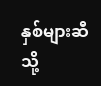နှစ်များဆီသို့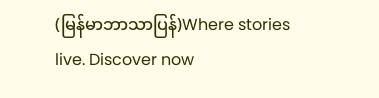(မြန်မာဘာသာပြန်)Where stories live. Discover now